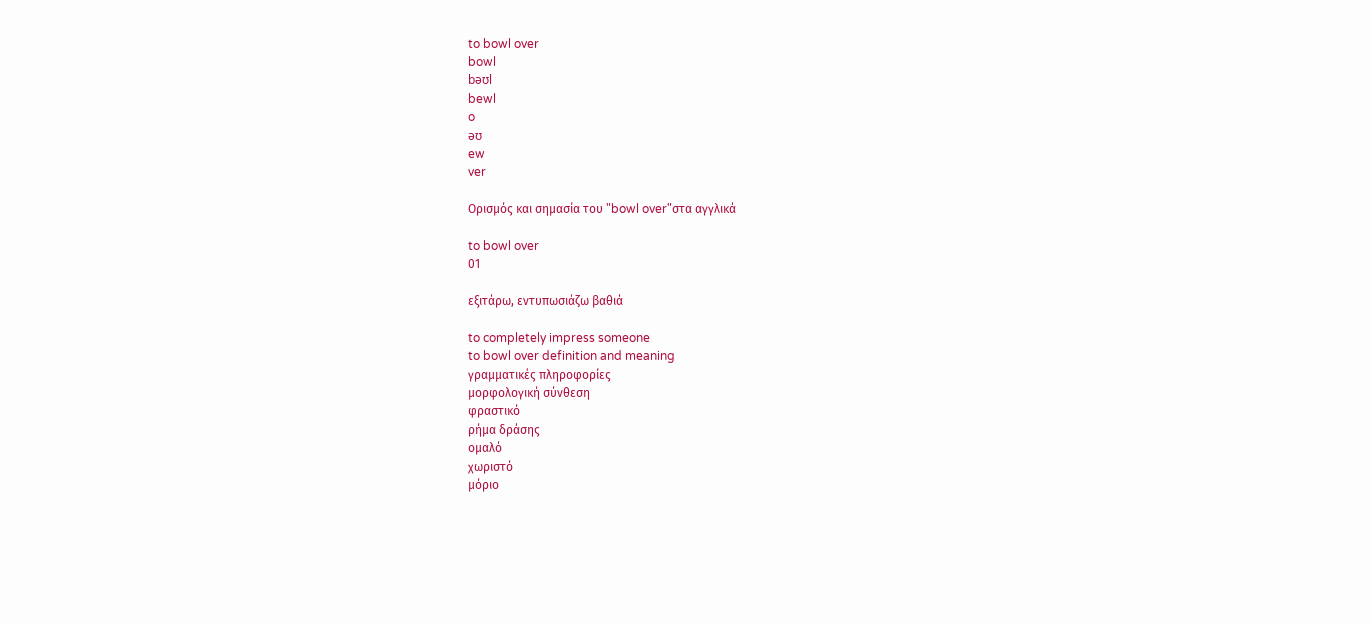to bowl over
bowl
bəʊl
bewl
o
əʊ
ew
ver

Ορισμός και σημασία του "bowl over"στα αγγλικά

to bowl over
01

εξιτάρω, εντυπωσιάζω βαθιά

to completely impress someone
to bowl over definition and meaning
γραμματικές πληροφορίες
μορφολογική σύνθεση
φραστικό
ρήμα δράσης
ομαλό
χωριστό
μόριο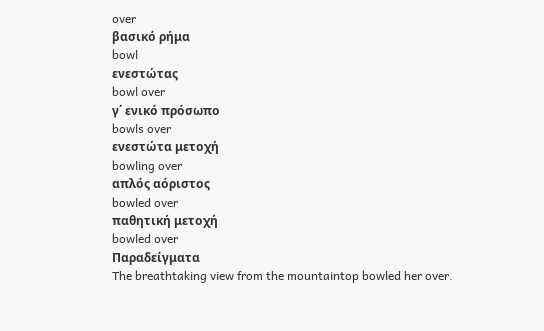over
βασικό ρήμα
bowl
ενεστώτας
bowl over
γ΄ ενικό πρόσωπο
bowls over
ενεστώτα μετοχή
bowling over
απλός αόριστος
bowled over
παθητική μετοχή
bowled over
Παραδείγματα
The breathtaking view from the mountaintop bowled her over.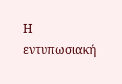Η εντυπωσιακή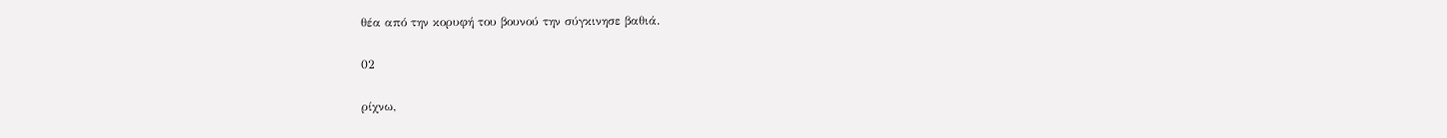θέα από την κορυφή του βουνού την σύγκινησε βαθιά.

02

ρίχνω,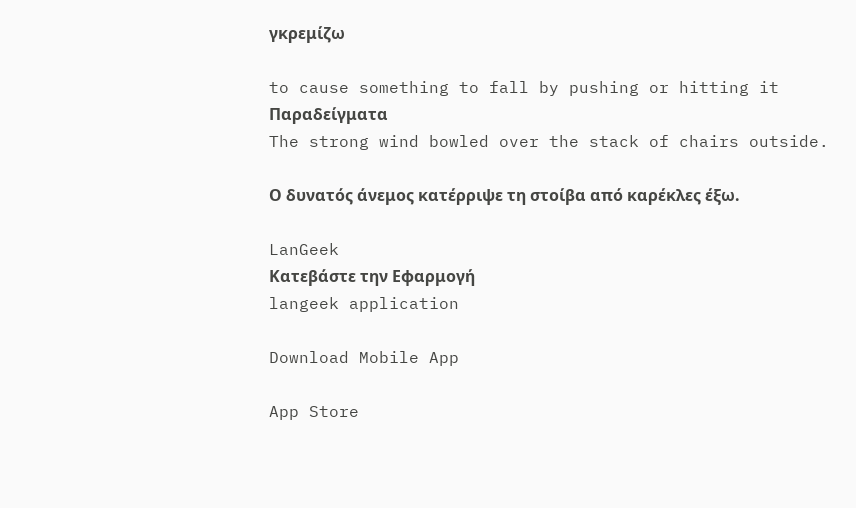γκρεμίζω

to cause something to fall by pushing or hitting it
Παραδείγματα
The strong wind bowled over the stack of chairs outside.

Ο δυνατός άνεμος κατέρριψε τη στοίβα από καρέκλες έξω.

LanGeek
Κατεβάστε την Εφαρμογή
langeek application

Download Mobile App

App Store